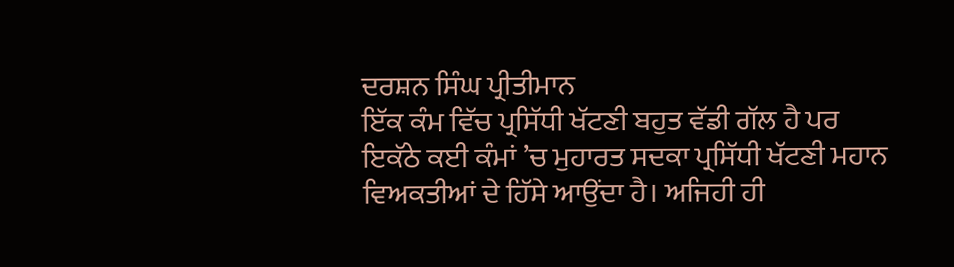ਦਰਸ਼ਨ ਸਿੰਘ ਪ੍ਰੀਤੀਮਾਨ
ਇੱਕ ਕੰਮ ਵਿੱਚ ਪ੍ਰਸਿੱਧੀ ਖੱਟਣੀ ਬਹੁਤ ਵੱਡੀ ਗੱਲ ਹੈ ਪਰ ਇਕੱਠੇ ਕਈ ਕੰਮਾਂ ’ਚ ਮੁਹਾਰਤ ਸਦਕਾ ਪ੍ਰਸਿੱਧੀ ਖੱਟਣੀ ਮਹਾਨ ਵਿਅਕਤੀਆਂ ਦੇ ਹਿੱਸੇ ਆਉਂਦਾ ਹੈ। ਅਜਿਹੀ ਹੀ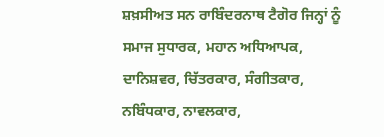ਸ਼ਖ਼ਸੀਅਤ ਸਨ ਰਾਬਿੰਦਰਨਾਥ ਟੈਗੋਰ ਜਿਨ੍ਹਾਂ ਨੂੰ ਸਮਾਜ ਸੁਧਾਰਕ, ਮਹਾਨ ਅਧਿਆਪਕ, ਦਾਨਿਸ਼ਵਰ, ਚਿੱਤਰਕਾਰ, ਸੰਗੀਤਕਾਰ, ਨਬਿੰਧਕਾਰ, ਨਾਵਲਕਾਰ,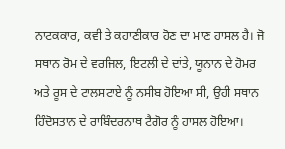ਨਾਟਕਕਾਰ, ਕਵੀ ਤੇ ਕਹਾਣੀਕਾਰ ਹੋਣ ਦਾ ਮਾਣ ਹਾਸਲ ਹੈ। ਜੋ ਸਥਾਨ ਰੋਮ ਦੇ ਵਰਜਿਲ, ਇਟਲੀ ਦੇ ਦਾਂਤੇ, ਯੂਨਾਨ ਦੇ ਹੋਮਰ ਅਤੇ ਰੂਸ ਦੇ ਟਾਲਸਟਾਏ ਨੂੰ ਨਸੀਬ ਹੋਇਆ ਸੀ, ਉਹੀ ਸਥਾਨ ਹਿੰਦੋਸਤਾਨ ਦੇ ਰਾਬਿੰਦਰਨਾਥ ਟੈਗੋਰ ਨੂੰ ਹਾਸਲ ਹੋਇਆ।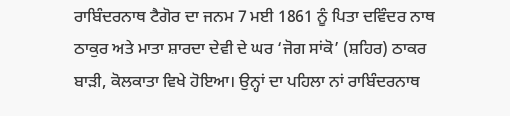ਰਾਬਿੰਦਰਨਾਥ ਟੈਗੋਰ ਦਾ ਜਨਮ 7 ਮਈ 1861 ਨੂੰ ਪਿਤਾ ਦਵਿੰਦਰ ਨਾਥ ਠਾਕੁਰ ਅਤੇ ਮਾਤਾ ਸ਼ਾਰਦਾ ਦੇਵੀ ਦੇ ਘਰ ‘ਜੋਗ ਸਾਂਕੋ’ (ਸ਼ਹਿਰ) ਠਾਕਰ ਬਾੜੀ, ਕੋਲਕਾਤਾ ਵਿਖੇ ਹੋਇਆ। ਉਨ੍ਹਾਂ ਦਾ ਪਹਿਲਾ ਨਾਂ ਰਾਬਿੰਦਰਨਾਥ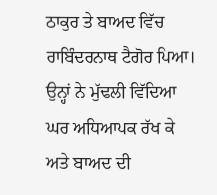ਠਾਕੁਰ ਤੇ ਬਾਅਦ ਵਿੱਚ ਰਾਬਿੰਦਰਨਾਥ ਟੈਗੋਰ ਪਿਆ। ਉਨ੍ਹਾਂ ਨੇ ਮੁੱਢਲੀ ਵਿੱਦਿਆ ਘਰ ਅਧਿਆਪਕ ਰੱਖ ਕੇ ਅਤੇ ਬਾਅਦ ਦੀ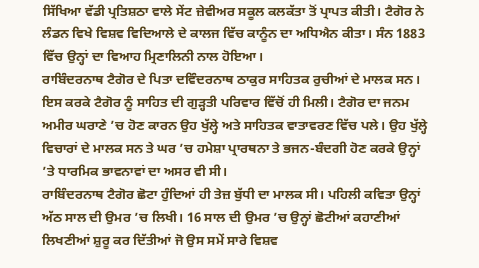ਸਿੱਖਿਆ ਵੱਡੀ ਪ੍ਰਤਿਸ਼ਠਾ ਵਾਲੇ ਸੇਂਟ ਜ਼ੇਵੀਅਰ ਸਕੂਲ ਕਲਕੱਤਾ ਤੋਂ ਪ੍ਰਾਪਤ ਕੀਤੀ। ਟੈਗੋਰ ਨੇ ਲੰਡਨ ਵਿਖੇ ਵਿਸ਼ਵ ਵਿਦਿਆਲੇ ਦੇ ਕਾਲਜ ਵਿੱਚ ਕਾਨੂੰਨ ਦਾ ਅਧਿਐਨ ਕੀਤਾ। ਸੰਨ 1883 ਵਿੱਚ ਉਨ੍ਹਾਂ ਦਾ ਵਿਆਹ ਮ੍ਰਿਣਾਲਿਨੀ ਨਾਲ ਹੋਇਆ।
ਰਾਬਿੰਦਰਨਾਥ ਟੈਗੋਰ ਦੇ ਪਿਤਾ ਦਵਿੰਦਰਨਾਥ ਠਾਕੁਰ ਸਾਹਿਤਕ ਰੁਚੀਆਂ ਦੇ ਮਾਲਕ ਸਨ। ਇਸ ਕਰਕੇ ਟੈਗੋਰ ਨੂੰ ਸਾਹਿਤ ਦੀ ਗੁੜ੍ਹਤੀ ਪਰਿਵਾਰ ਵਿੱਚੋਂ ਹੀ ਮਿਲੀ। ਟੈਗੋਰ ਦਾ ਜਨਮ ਅਮੀਰ ਘਰਾਣੇ ’ਚ ਹੋਣ ਕਾਰਨ ਉਹ ਖੁੱਲ੍ਹੇ ਅਤੇ ਸਾਹਿਤਕ ਵਾਤਾਵਰਣ ਵਿੱਚ ਪਲੇ। ਉਹ ਖੁੱਲ੍ਹੇ ਵਿਚਾਰਾਂ ਦੇ ਮਾਲਕ ਸਨ ਤੇ ਘਰ ’ਚ ਹਮੇਸ਼ਾ ਪ੍ਰਾਰਥਨਾ ਤੇ ਭਜਨ-ਬੰਦਗੀ ਹੋਣ ਕਰਕੇ ਉਨ੍ਹਾਂ ’ਤੇ ਧਾਰਮਿਕ ਭਾਵਨਾਵਾਂ ਦਾ ਅਸਰ ਵੀ ਸੀ।
ਰਾਬਿੰਦਰਨਾਥ ਟੈਗੋਰ ਛੋਟਾ ਹੁੰਦਿਆਂ ਹੀ ਤੇਜ਼ ਬੁੱਧੀ ਦਾ ਮਾਲਕ ਸੀ। ਪਹਿਲੀ ਕਵਿਤਾ ਉਨ੍ਹਾਂ ਅੱਠ ਸਾਲ ਦੀ ਉਮਰ ’ਚ ਲਿਖੀ। 16 ਸਾਲ ਦੀ ਉਮਰ ’ਚ ਉਨ੍ਹਾਂ ਛੋਟੀਆਂ ਕਹਾਣੀਆਂ ਲਿਖਣੀਆਂ ਸ਼ੁਰੂ ਕਰ ਦਿੱਤੀਆਂ ਜੋ ਉਸ ਸਮੇਂ ਸਾਰੇ ਵਿਸ਼ਵ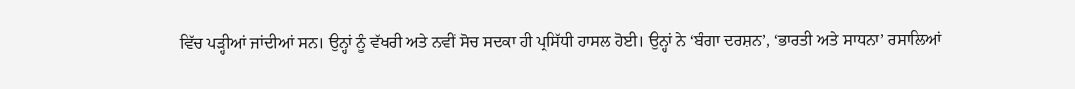ਵਿੱਚ ਪੜ੍ਹੀਆਂ ਜਾਂਦੀਆਂ ਸਨ। ਉਨ੍ਹਾਂ ਨੂੰ ਵੱਖਰੀ ਅਤੇ ਨਵੀਂ ਸੋਚ ਸਦਕਾ ਹੀ ਪ੍ਰਸਿੱਧੀ ਹਾਸਲ ਹੋਈ। ਉਨ੍ਹਾਂ ਨੇ ‘ਬੰਗਾ ਦਰਸ਼ਨ’, ‘ਭਾਰਤੀ ਅਤੇ ਸਾਧਨਾ’ ਰਸਾਲਿਆਂ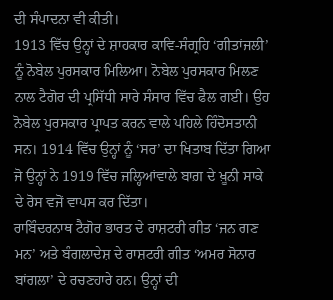ਦੀ ਸੰਪਾਦਨਾ ਵੀ ਕੀਤੀ।
1913 ਵਿੱਚ ਉਨ੍ਹਾਂ ਦੇ ਸ਼ਾਹਕਾਰ ਕਾਵਿ-ਸੰਗ੍ਰਹਿ ‘ਗੀਤਾਂਜਲੀ’ ਨੂੰ ਨੋਬੇਲ ਪੁਰਸਕਾਰ ਮਿਲਿਆ। ਨੋਬੇਲ ਪੁਰਸਕਾਰ ਮਿਲਣ ਨਾਲ ਟੈਗੋਰ ਦੀ ਪ੍ਰਸਿੱਧੀ ਸਾਰੇ ਸੰਸਾਰ ਵਿੱਚ ਫੈਲ ਗਈ। ਉਹ ਨੋਬੇਲ ਪੁਰਸਕਾਰ ਪ੍ਰਾਪਤ ਕਰਨ ਵਾਲੇ ਪਹਿਲੇ ਹਿੰਦੋਸਤਾਨੀ ਸਨ। 1914 ਵਿੱਚ ਉਨ੍ਹਾਂ ਨੂੰ ‘ਸਰ’ ਦਾ ਖਿਤਾਬ ਦਿੱਤਾ ਗਿਆ ਜੋ ਉਨ੍ਹਾਂ ਨੇ 1919 ਵਿੱਚ ਜਲ੍ਹਿਆਂਵਾਲੇ ਬਾਗ਼ ਦੇ ਖ਼ੂਨੀ ਸਾਕੇ ਦੇ ਰੋਸ ਵਜੋਂ ਵਾਪਸ ਕਰ ਦਿੱਤਾ।
ਰਾਬਿੰਦਰਨਾਥ ਟੈਗੋਰ ਭਾਰਤ ਦੇ ਰਾਸ਼ਟਰੀ ਗੀਤ ‘ਜਨ ਗਣ ਮਨ’ ਅਤੇ ਬੰਗਲਾਦੇਸ਼ ਦੇ ਰਾਸ਼ਟਰੀ ਗੀਤ ‘ਅਮਰ ਸੋਨਾਰ ਬਾਂਗਲਾ’ ਦੇ ਰਚਣਹਾਰੇ ਹਨ। ਉਨ੍ਹਾਂ ਦੀ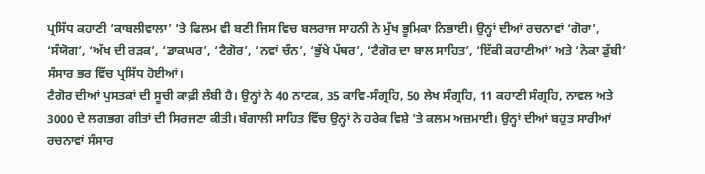ਪ੍ਰਸਿੱਧ ਕਹਾਣੀ ‘ਕਾਬਲੀਵਾਲਾ’ ’ਤੇ ਫਿਲਮ ਵੀ ਬਣੀ ਜਿਸ ਵਿਚ ਬਲਰਾਜ ਸਾਹਨੀ ਨੇ ਮੁੱਖ ਭੂਮਿਕਾ ਨਿਭਾਈ। ਉਨ੍ਹਾਂ ਦੀਆਂ ਰਚਨਾਵਾਂ ‘ਗੋਰਾ’, ‘ਸੰਯੋਗ’, ‘ਅੱਖ ਦੀ ਰੜਕ’, ‘ਡਾਕਘਰ’, ‘ਟੈਗੋਰ’, ‘ਨਵਾਂ ਚੰਨ’, ‘ਭੁੱਖੇ ਪੱਥਰ’, ‘ਟੈਗੋਰ ਦਾ ਬਾਲ ਸਾਹਿਤ’, ‘ਇੱਕੀ ਕਹਾਣੀਆਂ’ ਅਤੇ ‘ਨੋਕਾ ਡੁੱਬੀ’ ਸੰਸਾਰ ਭਰ ਵਿੱਚ ਪ੍ਰਸਿੱਧ ਹੋਈਆਂ।
ਟੈਗੋਰ ਦੀਆਂ ਪੁਸਤਕਾਂ ਦੀ ਸੂਚੀ ਕਾਫ਼ੀ ਲੰਬੀ ਹੈ। ਉਨ੍ਹਾਂ ਨੇ 40 ਨਾਟਕ, 35 ਕਾਵਿ-ਸੰਗ੍ਰਹਿ, 50 ਲੇਖ ਸੰਗ੍ਰਹਿ, 11 ਕਹਾਣੀ ਸੰਗ੍ਰਹਿ, ਨਾਵਲ ਅਤੇ 3000 ਦੇ ਲਗਭਗ ਗੀਤਾਂ ਦੀ ਸਿਰਜਣਾ ਕੀਤੀ। ਬੰਗਾਲੀ ਸਾਹਿਤ ਵਿੱਚ ਉਨ੍ਹਾਂ ਨੇ ਹਰੇਕ ਵਿਸ਼ੇ ’ਤੇ ਕਲਮ ਅਜ਼ਮਾਈ। ਉਨ੍ਹਾਂ ਦੀਆਂ ਬਹੁਤ ਸਾਰੀਆਂ ਰਚਨਾਵਾਂ ਸੰਸਾਰ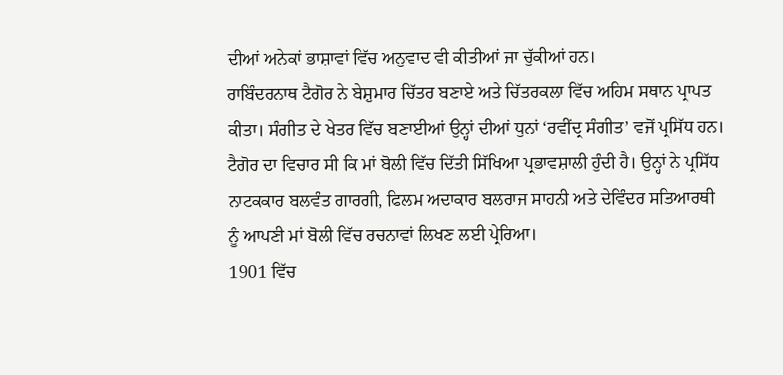ਦੀਆਂ ਅਨੇਕਾਂ ਭਾਸ਼ਾਵਾਂ ਵਿੱਚ ਅਨੁਵਾਦ ਵੀ ਕੀਤੀਆਂ ਜਾ ਚੁੱਕੀਆਂ ਹਨ।
ਰਾਬਿੰਦਰਨਾਥ ਟੈਗੋਰ ਨੇ ਬੇਸ਼ੁਮਾਰ ਚਿੱਤਰ ਬਣਾਏ ਅਤੇ ਚਿੱਤਰਕਲਾ ਵਿੱਚ ਅਹਿਮ ਸਥਾਨ ਪ੍ਰਾਪਤ ਕੀਤਾ। ਸੰਗੀਤ ਦੇ ਖੇਤਰ ਵਿੱਚ ਬਣਾਈਆਂ ਉਨ੍ਹਾਂ ਦੀਆਂ ਧੁਨਾਂ ‘ਰਵੀਂਦ੍ਰ ਸੰਗੀਤ’ ਵਜੋਂ ਪ੍ਰਸਿੱਧ ਹਨ। ਟੈਗੋਰ ਦਾ ਵਿਚਾਰ ਸੀ ਕਿ ਮਾਂ ਬੋਲੀ ਵਿੱਚ ਦਿੱਤੀ ਸਿੱਖਿਆ ਪ੍ਰਭਾਵਸ਼ਾਲੀ ਹੁੰਦੀ ਹੈ। ਉਨ੍ਹਾਂ ਨੇ ਪ੍ਰਸਿੱਧ ਨਾਟਕਕਾਰ ਬਲਵੰਤ ਗਾਰਗੀ, ਫਿਲਮ ਅਦਾਕਾਰ ਬਲਰਾਜ ਸਾਹਨੀ ਅਤੇ ਦੇਵਿੰਦਰ ਸਤਿਆਰਥੀ ਨੂੰ ਆਪਣੀ ਮਾਂ ਬੋਲੀ ਵਿੱਚ ਰਚਨਾਵਾਂ ਲਿਖਣ ਲਈ ਪ੍ਰੇਰਿਆ।
1901 ਵਿੱਚ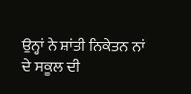ਉਨ੍ਹਾਂ ਨੇ ਸ਼ਾਂਤੀ ਨਿਕੇਤਨ ਨਾਂ ਦੇ ਸਕੂਲ ਦੀ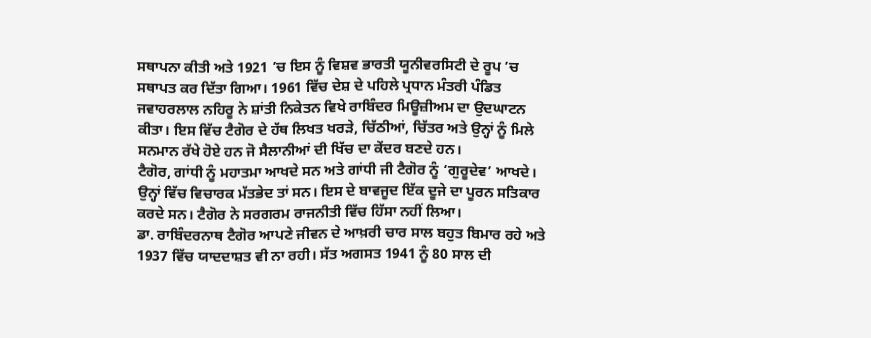ਸਥਾਪਨਾ ਕੀਤੀ ਅਤੇ 1921 ’ਚ ਇਸ ਨੂੰ ਵਿਸ਼ਵ ਭਾਰਤੀ ਯੂਨੀਵਰਸਿਟੀ ਦੇ ਰੂਪ ’ਚ ਸਥਾਪਤ ਕਰ ਦਿੱਤਾ ਗਿਆ। 1961 ਵਿੱਚ ਦੇਸ਼ ਦੇ ਪਹਿਲੇ ਪ੍ਰਧਾਨ ਮੰਤਰੀ ਪੰਡਿਤ ਜਵਾਹਰਲਾਲ ਨਹਿਰੂ ਨੇ ਸ਼ਾਂਤੀ ਨਿਕੇਤਨ ਵਿਖੇ ਰਾਬਿੰਦਰ ਮਿਊਜ਼ੀਅਮ ਦਾ ਉਦਘਾਟਨ ਕੀਤਾ। ਇਸ ਵਿੱਚ ਟੈਗੋਰ ਦੇ ਹੱਥ ਲਿਖਤ ਖਰੜੇ, ਚਿੱਠੀਆਂ, ਚਿੱਤਰ ਅਤੇ ਉਨ੍ਹਾਂ ਨੂੰ ਮਿਲੇ ਸਨਮਾਨ ਰੱਖੇ ਹੋਏ ਹਨ ਜੋ ਸੈਲਾਨੀਆਂ ਦੀ ਖਿੱਚ ਦਾ ਕੇਂਦਰ ਬਣਦੇ ਹਨ।
ਟੈਗੋਰ, ਗਾਂਧੀ ਨੂੰ ਮਹਾਤਮਾ ਆਖਦੇ ਸਨ ਅਤੇ ਗਾਂਧੀ ਜੀ ਟੈਗੋਰ ਨੂੰ ‘ਗੁਰੂਦੇਵ’ ਆਖਦੇ। ਉਨ੍ਹਾਂ ਵਿੱਚ ਵਿਚਾਰਕ ਮੱਤਭੇਦ ਤਾਂ ਸਨ। ਇਸ ਦੇ ਬਾਵਜੂਦ ਇੱਕ ਦੂਜੇ ਦਾ ਪੂਰਨ ਸਤਿਕਾਰ ਕਰਦੇ ਸਨ। ਟੈਗੋਰ ਨੇ ਸਰਗਰਮ ਰਾਜਨੀਤੀ ਵਿੱਚ ਹਿੱਸਾ ਨਹੀਂ ਲਿਆ।
ਡਾ. ਰਾਬਿੰਦਰਨਾਥ ਟੈਗੋਰ ਆਪਣੇ ਜੀਵਨ ਦੇ ਆਖ਼ਰੀ ਚਾਰ ਸਾਲ ਬਹੁਤ ਬਿਮਾਰ ਰਹੇ ਅਤੇ 1937 ਵਿੱਚ ਯਾਦਦਾਸ਼ਤ ਵੀ ਨਾ ਰਹੀ। ਸੱਤ ਅਗਸਤ 1941 ਨੂੰ 80 ਸਾਲ ਦੀ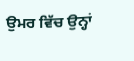ਉਮਰ ਵਿੱਚ ਉਨ੍ਹਾਂ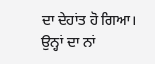ਦਾ ਦੇਹਾਂਤ ਹੋ ਗਿਆ। ਉਨ੍ਹਾਂ ਦਾ ਨਾਂ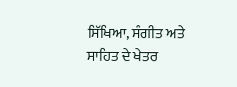ਸਿੱਖਿਆ, ਸੰਗੀਤ ਅਤੇ ਸਾਹਿਤ ਦੇ ਖੇਤਰ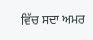ਵਿੱਚ ਸਦਾ ਅਮਰ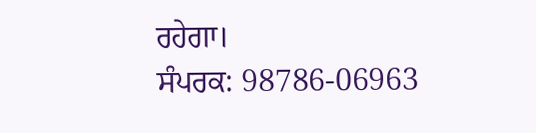ਰਹੇਗਾ।
ਸੰਪਰਕ: 98786-06963